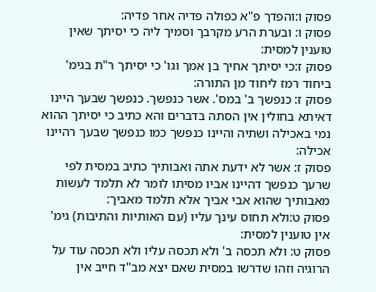פסוק ו:והפדך פ"א כפולה פדיה אחר פדיה:
פסוק ו: ובערת הרע מקרבך וסמיך ליה כי יסיתך שאין טוענין למסית:
פסוק ז:כי יסיתך אחיך בן אמך וגו' כי יסיתך ר"ת בגימ' ביחוד רמז ליחוד מן התורה:
פסוק ז: כנפשך ב' במס'. אשר כנפשך. כנפשך שבעך היינו דאיתא בחולין אין הסתה בדברים והא כתיב כי יסיתך ההוא נמי באכילה ושתיה והיינו כנפשך כמו כנפשך שבעך רהיינו אכילה:
פסוק ז: אשר לא ידעת אתה ואבותיך כתיב במסית לפי שרעך כנפשך דהיינו אביו מסיתו לומר לא תלמד לעשות מאבותיך שהוא אבי אביך אלא תלמד מאביך:
פסוק ט:ולא תחוס עינך עליו (עם האותיות והתיבות) גימ' אין טוענין למסית:
פסוק ט: ולא תכסה ב' ולא תכסה עליו ולא תכסה עוד על הרוגיה וזהו שדרשו במסית שאם יצא מב"ד חייב אין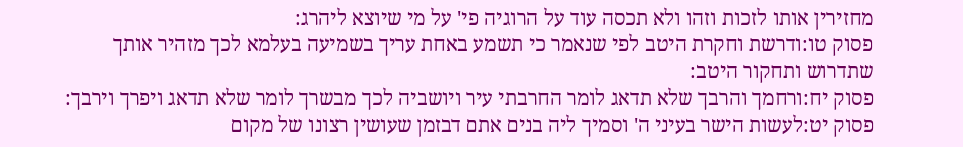מחזירין אותו לזכות וזהו ולא תכסה עוד על הרוגיה פי' על מי שיוצא ליהרג:
פסוק טו:ודרשת וחקרת היטב לפי שנאמר כי תשמע באחת עריך בשמיעה בעלמא לכך מזהיר אותך שתדרוש ותחקור היטב:
פסוק יח:ורחמך והרבך שלא תדאג לומר החרבתי עיר ויושביה לכך מבשרך לומר שלא תדאג ויפרך וירבך:
פסוק יט:לעשות הישר בעיני ה' וסמיך ליה בנים אתם דבזמן שעושין רצונו של מקום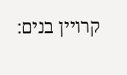קרויין בנים: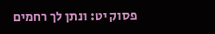פסוק יט: ונתן לך רחמים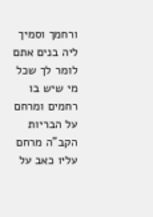ורחמך וסמיך ליה בנים אתם לומר לך שכל מי שיש בו רחמים ומרחם על הבריות הקב"ה מרחם עליו כאב על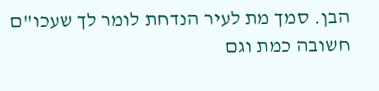הבן. סמך מת לעיר הנדחת לומר לך שעכו"ם חשובה כמת וגם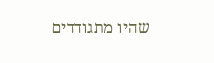שהיו מתגודדים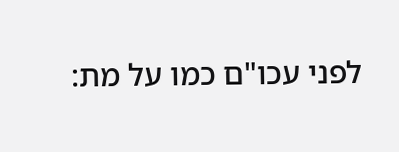לפני עכו"ם כמו על מת: